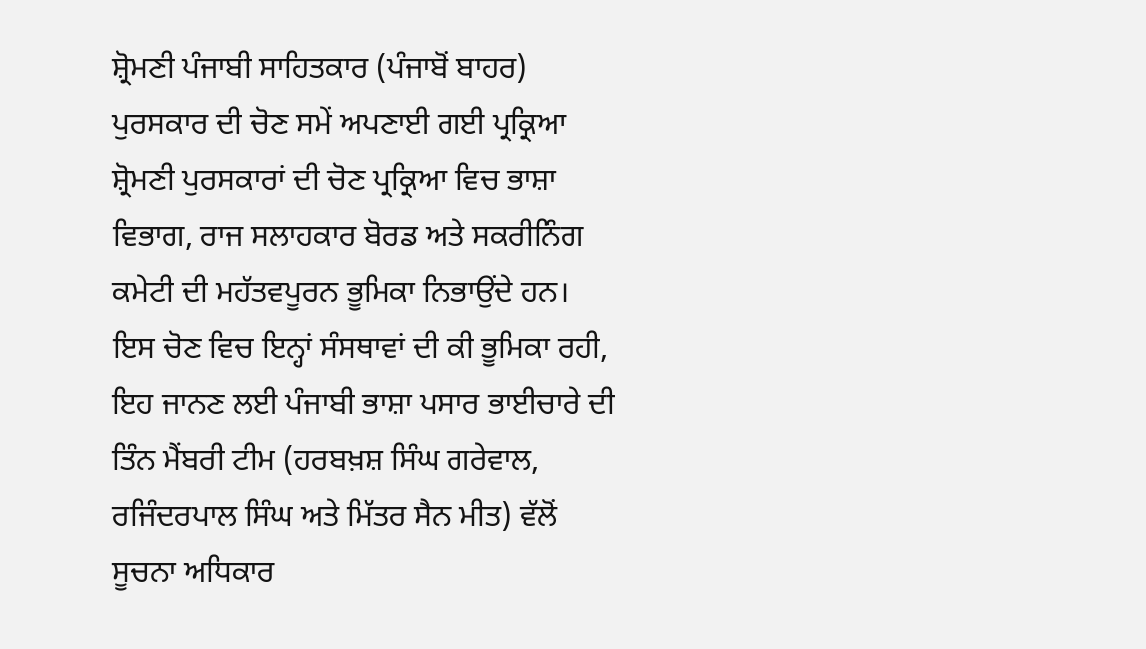ਸ਼੍ਰੋਮਣੀ ਪੰਜਾਬੀ ਸਾਹਿਤਕਾਰ (ਪੰਜਾਬੋਂ ਬਾਹਰ) ਪੁਰਸਕਾਰ ਦੀ ਚੋਣ ਸਮੇਂ ਅਪਣਾਈ ਗਈ ਪ੍ਰਕ੍ਰਿਆ
ਸ਼੍ਰੋਮਣੀ ਪੁਰਸਕਾਰਾਂ ਦੀ ਚੋਣ ਪ੍ਰਕ੍ਰਿਆ ਵਿਚ ਭਾਸ਼ਾ ਵਿਭਾਗ, ਰਾਜ ਸਲਾਹਕਾਰ ਬੋਰਡ ਅਤੇ ਸਕਰੀਨਿੰਗ ਕਮੇਟੀ ਦੀ ਮਹੱਤਵਪੂਰਨ ਭੂਮਿਕਾ ਨਿਭਾਉਂਦੇ ਹਨ। ਇਸ ਚੋਣ ਵਿਚ ਇਨ੍ਹਾਂ ਸੰਸਥਾਵਾਂ ਦੀ ਕੀ ਭੂਮਿਕਾ ਰਹੀ, ਇਹ ਜਾਨਣ ਲਈ ਪੰਜਾਬੀ ਭਾਸ਼ਾ ਪਸਾਰ ਭਾਈਚਾਰੇ ਦੀ ਤਿੰਨ ਮੈਂਬਰੀ ਟੀਮ (ਹਰਬਖ਼ਸ਼ ਸਿੰਘ ਗਰੇਵਾਲ, ਰਜਿੰਦਰਪਾਲ ਸਿੰਘ ਅਤੇ ਮਿੱਤਰ ਸੈਨ ਮੀਤ) ਵੱਲੋਂ ਸੂਚਨਾ ਅਧਿਕਾਰ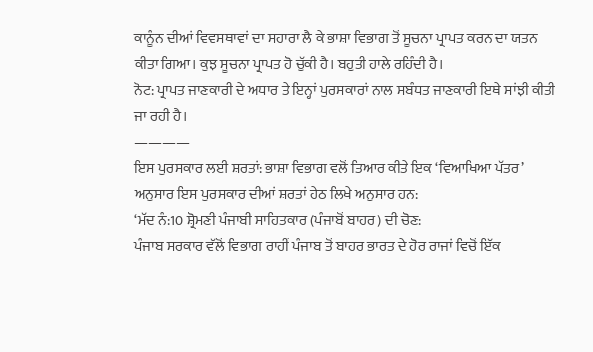ਕਾਨੂੰਨ ਦੀਆਂ ਵਿਵਸਥਾਵਾਂ ਦਾ ਸਹਾਰਾ ਲੈ ਕੇ ਭਾਸ਼ਾ ਵਿਭਾਗ ਤੋਂ ਸੂਚਨਾ ਪ੍ਰਾਪਤ ਕਰਨ ਦਾ ਯਤਨ ਕੀਤਾ ਗਿਆ। ਕੁਝ ਸੂਚਨਾ ਪ੍ਰਾਪਤ ਹੋ ਚੁੱਕੀ ਹੈ। ਬਹੁਤੀ ਹਾਲੇ ਰਹਿੰਦੀ ਹੈ।
ਨੋਟ: ਪ੍ਰਾਪਤ ਜਾਣਕਾਰੀ ਦੇ ਅਧਾਰ ਤੇ ਇਨ੍ਹਾਂ ਪੁਰਸਕਾਰਾਂ ਨਾਲ ਸਬੰਧਤ ਜਾਣਕਾਰੀ ਇਥੇ ਸਾਂਝੀ ਕੀਤੀ ਜਾ ਰਹੀ ਹੈ।
————
ਇਸ ਪੁਰਸਕਾਰ ਲਈ ਸ਼ਰਤਾਂ: ਭਾਸ਼ਾ ਵਿਭਾਗ ਵਲੋਂ ਤਿਆਰ ਕੀਤੇ ਇਕ ‘ਵਿਆਖਿਆ ਪੱਤਰ’ ਅਨੁਸਾਰ ਇਸ ਪੁਰਸਕਾਰ ਦੀਆਂ ਸ਼ਰਤਾਂ ਹੇਠ ਲਿਖੇ ਅਨੁਸਾਰ ਹਨ:
‘ਮੱਦ ਨੰ:10 ਸ਼੍ਰੋਮਣੀ ਪੰਜਾਬੀ ਸਾਹਿਤਕਾਰ (ਪੰਜਾਬੋਂ ਬਾਹਰ) ਦੀ ਚੋਣ:
ਪੰਜਾਬ ਸਰਕਾਰ ਵੱਲੋਂ ਵਿਭਾਗ ਰਾਹੀਂ ਪੰਜਾਬ ਤੋਂ ਬਾਹਰ ਭਾਰਤ ਦੇ ਹੋਰ ਰਾਜਾਂ ਵਿਚੋਂ ਇੱਕ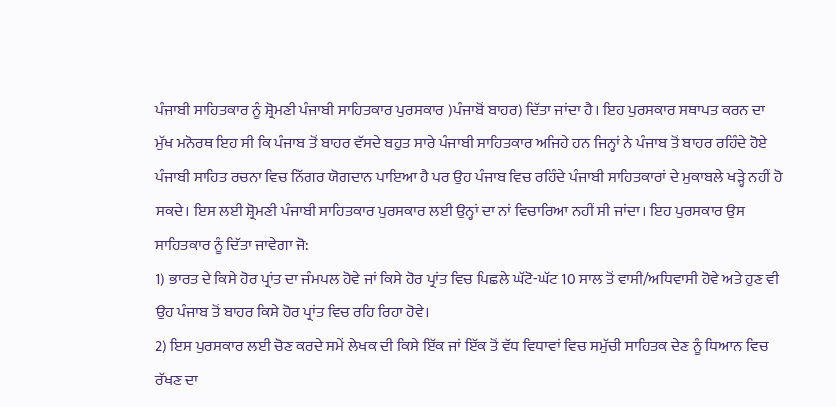ਪੰਜਾਬੀ ਸਾਹਿਤਕਾਰ ਨੂੰ ਸ਼੍ਰੋਮਣੀ ਪੰਜਾਬੀ ਸਾਹਿਤਕਾਰ ਪੁਰਸਕਾਰ )ਪੰਜਾਬੋਂ ਬਾਹਰ) ਦਿੱਤਾ ਜਾਂਦਾ ਹੈ। ਇਹ ਪੁਰਸਕਾਰ ਸਥਾਪਤ ਕਰਨ ਦਾ ਮੁੱਖ ਮਨੋਰਥ ਇਹ ਸੀ ਕਿ ਪੰਜਾਬ ਤੋਂ ਬਾਹਰ ਵੱਸਦੇ ਬਹੁਤ ਸਾਰੇ ਪੰਜਾਬੀ ਸਾਹਿਤਕਾਰ ਅਜਿਹੇ ਹਨ ਜਿਨ੍ਹਾਂ ਨੇ ਪੰਜਾਬ ਤੋਂ ਬਾਹਰ ਰਹਿੰਦੇ ਹੋਏ ਪੰਜਾਬੀ ਸਾਹਿਤ ਰਚਨਾ ਵਿਚ ਨਿੱਗਰ ਯੋਗਦਾਨ ਪਾਇਆ ਹੈ ਪਰ ਉਹ ਪੰਜਾਬ ਵਿਚ ਰਹਿੰਦੇ ਪੰਜਾਬੀ ਸਾਹਿਤਕਾਰਾਂ ਦੇ ਮੁਕਾਬਲੇ ਖੜ੍ਹੇ ਨਹੀਂ ਹੋ ਸਕਦੇ। ਇਸ ਲਈ ਸ਼੍ਰੋਮਣੀ ਪੰਜਾਬੀ ਸਾਹਿਤਕਾਰ ਪੁਰਸਕਾਰ ਲਈ ਉਨ੍ਹਾਂ ਦਾ ਨਾਂ ਵਿਚਾਰਿਆ ਨਹੀਂ ਸੀ ਜਾਂਦਾ। ਇਹ ਪੁਰਸਕਾਰ ਉਸ ਸਾਹਿਤਕਾਰ ਨੂੰ ਦਿੱਤਾ ਜਾਵੇਗਾ ਜੋ:
1) ਭਾਰਤ ਦੇ ਕਿਸੇ ਹੋਰ ਪ੍ਰਾਂਤ ਦਾ ਜੰਮਪਲ ਹੋਵੇ ਜਾਂ ਕਿਸੇ ਹੋਰ ਪ੍ਰਾਂਤ ਵਿਚ ਪਿਛਲੇ ਘੱਟੋ-ਘੱਟ 10 ਸਾਲ ਤੋਂ ਵਾਸੀ/ਅਧਿਵਾਸੀ ਹੋਵੇ ਅਤੇ ਹੁਣ ਵੀ ਉਹ ਪੰਜਾਬ ਤੋਂ ਬਾਹਰ ਕਿਸੇ ਹੋਰ ਪ੍ਰਾਂਤ ਵਿਚ ਰਹਿ ਰਿਹਾ ਹੋਵੇ।
2) ਇਸ ਪੁਰਸਕਾਰ ਲਈ ਚੋਣ ਕਰਦੇ ਸਮੇਂ ਲੇਖਕ ਦੀ ਕਿਸੇ ਇੱਕ ਜਾਂ ਇੱਕ ਤੋਂ ਵੱਧ ਵਿਧਾਵਾਂ ਵਿਚ ਸਮੁੱਚੀ ਸਾਹਿਤਕ ਦੇਣ ਨੂੰ ਧਿਆਨ ਵਿਚ ਰੱਖਣ ਦਾ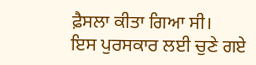ਫ਼ੈਸਲਾ ਕੀਤਾ ਗਿਆ ਸੀ।
ਇਸ ਪੁਰਸਕਾਰ ਲਈ ਚੁਣੇ ਗਏ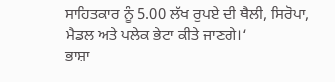ਸਾਹਿਤਕਾਰ ਨੂੰ 5.00 ਲੱਖ ਰੁਪਏ ਦੀ ਥੈਲੀ, ਸਿਰੋਪਾ, ਮੈਡਲ ਅਤੇ ਪਲੇਕ ਭੇਟਾ ਕੀਤੇ ਜਾਣਗੇ।‘
ਭਾਸ਼ਾ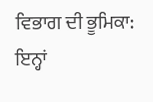ਵਿਭਾਗ ਦੀ ਭੂਮਿਕਾ: ਇਨ੍ਹਾਂ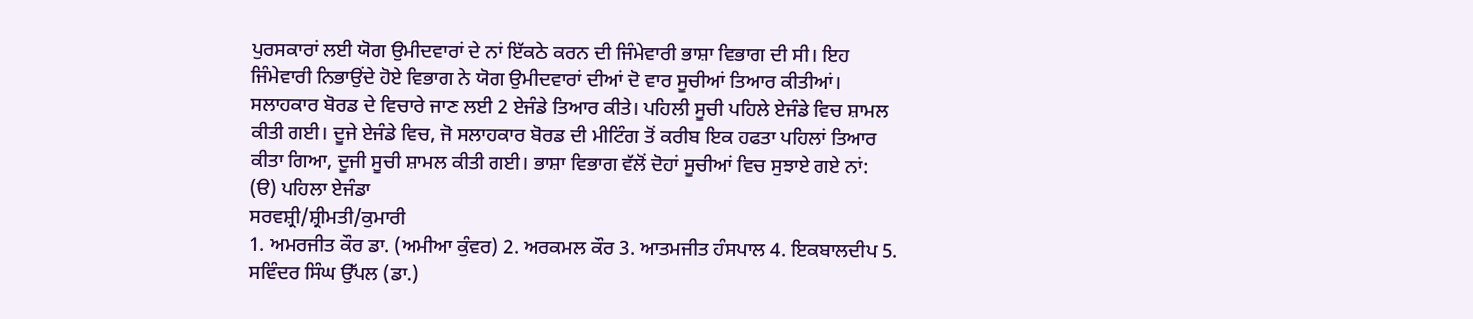ਪੁਰਸਕਾਰਾਂ ਲਈ ਯੋਗ ਉਮੀਦਵਾਰਾਂ ਦੇ ਨਾਂ ਇੱਕਠੇ ਕਰਨ ਦੀ ਜਿੰਮੇਵਾਰੀ ਭਾਸ਼ਾ ਵਿਭਾਗ ਦੀ ਸੀ। ਇਹ ਜਿੰਮੇਵਾਰੀ ਨਿਭਾਉਂਦੇ ਹੋਏ ਵਿਭਾਗ ਨੇ ਯੋਗ ਉਮੀਦਵਾਰਾਂ ਦੀਆਂ ਦੋ ਵਾਰ ਸੂਚੀਆਂ ਤਿਆਰ ਕੀਤੀਆਂ।
ਸਲਾਹਕਾਰ ਬੋਰਡ ਦੇ ਵਿਚਾਰੇ ਜਾਣ ਲਈ 2 ਏਜੰਡੇ ਤਿਆਰ ਕੀਤੇ। ਪਹਿਲੀ ਸੂਚੀ ਪਹਿਲੇ ਏਜੰਡੇ ਵਿਚ ਸ਼ਾਮਲ ਕੀਤੀ ਗਈ। ਦੂਜੇ ਏਜੰਡੇ ਵਿਚ, ਜੋ ਸਲਾਹਕਾਰ ਬੋਰਡ ਦੀ ਮੀਟਿੰਗ ਤੋਂ ਕਰੀਬ ਇਕ ਹਫਤਾ ਪਹਿਲਾਂ ਤਿਆਰ ਕੀਤਾ ਗਿਆ, ਦੂਜੀ ਸੂਚੀ ਸ਼ਾਮਲ ਕੀਤੀ ਗਈ। ਭਾਸ਼ਾ ਵਿਭਾਗ ਵੱਲੋਂ ਦੋਹਾਂ ਸੂਚੀਆਂ ਵਿਚ ਸੁਝਾਏ ਗਏ ਨਾਂ:
(ੳ) ਪਹਿਲਾ ਏਜੰਡਾ
ਸਰਵਸ਼੍ਰੀ/ਸ਼੍ਰੀਮਤੀ/ਕੁਮਾਰੀ
1. ਅਮਰਜੀਤ ਕੌਰ ਡਾ. (ਅਮੀਆ ਕੁੰਵਰ) 2. ਅਰਕਮਲ ਕੌਰ 3. ਆਤਮਜੀਤ ਹੰਸਪਾਲ 4. ਇਕਬਾਲਦੀਪ 5. ਸਵਿੰਦਰ ਸਿੰਘ ਉੱਪਲ (ਡਾ.)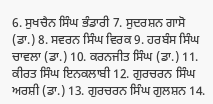6. ਸੁਖਚੈਨ ਸਿੰਘ ਭੰਡਾਰੀ 7. ਸੁਦਰਸ਼ਨ ਗਾਸੋ (ਡਾ.) 8. ਸਵਰਨ ਸਿੰਘ ਵਿਰਕ 9. ਹਰਬੰਸ ਸਿੰਘ ਚਾਵਲਾ (ਡਾ.) 10. ਕਰਨਜੀਤ ਸਿੰਘ (ਡਾ.) 11. ਕੀਰਤ ਸਿੰਘ ਇਨਕਲਾਬੀ 12. ਗੁਰਚਰਨ ਸਿੰਘ ਅਰਸ਼ੀ (ਡਾ.) 13. ਗੁਰਚਰਨ ਸਿੰਘ ਗੁਲਸ਼ਨ 14.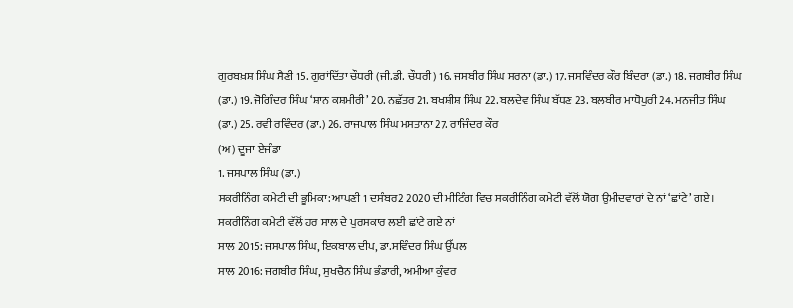ਗੁਰਬਖ਼ਸ਼ ਸਿੰਘ ਸੈਣੀ 15. ਗੁਰਾਂਦਿੱਤਾ ਚੌਧਰੀ (ਜੀ.ਡੀ. ਚੌਧਰੀ) 16. ਜਸਬੀਰ ਸਿੰਘ ਸਰਨਾ (ਡਾ.) 17. ਜਸਵਿੰਦਰ ਕੌਰ ਬਿੰਦਰਾ (ਡਾ.) 18. ਜਗਬੀਰ ਸਿੰਘ (ਡਾ.) 19. ਜੋਗਿੰਦਰ ਸਿੰਘ ‘ਸ਼ਾਨ ਕਸ਼ਮੀਰੀ’ 20. ਨਛੱਤਰ 21. ਬਖਸ਼ੀਸ਼ ਸਿੰਘ 22. ਬਲਦੇਵ ਸਿੰਘ ਬੱਧਣ 23. ਬਲਬੀਰ ਮਾਧੋਪੁਰੀ 24. ਮਨਜੀਤ ਸਿੰਘ (ਡਾ.) 25. ਰਵੀ ਰਵਿੰਦਰ (ਡਾ.) 26. ਰਾਜਪਾਲ ਸਿੰਘ ਮਸਤਾਨਾ 27. ਰਾਜਿੰਦਰ ਕੌਰ
(ਅ) ਦੂਜਾ ਏਜੰਡਾ
1. ਜਸਪਾਲ ਸਿੰਘ (ਡਾ.)
ਸਕਰੀਨਿੰਗ ਕਮੇਟੀ ਦੀ ਭੂਮਿਕਾ: ਆਪਣੀ 1 ਦਸੰਬਰ2 2020 ਦੀ ਮੀਟਿੰਗ ਵਿਚ ਸਕਰੀਨਿੰਗ ਕਮੇਟੀ ਵੱਲੋਂ ਯੋਗ ਉਮੀਦਵਾਰਾਂ ਦੇ ਨਾਂ ‘ਛਾਂਟੇ’ ਗਏ।
ਸਕਰੀਨਿੰਗ ਕਮੇਟੀ ਵੱਲੋਂ ਹਰ ਸਾਲ ਦੇ ਪੁਰਸਕਾਰ ਲਈ ਛਾਂਟੇ ਗਏ ਨਾਂ
ਸਾਲ 2015: ਜਸਪਾਲ ਸਿੰਘ, ਇਕਬਾਲ ਦੀਪ, ਡਾ.ਸਵਿੰਦਰ ਸਿੰਘ ਉੱਪਲ
ਸਾਲ 2016: ਜਗਬੀਰ ਸਿੰਘ, ਸੁਖਚੈਨ ਸਿੰਘ ਭੰਡਾਰੀ, ਅਮੀਆ ਕੁੰਵਰ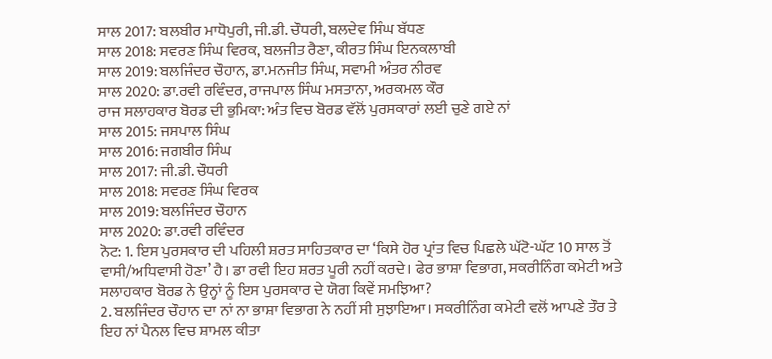ਸਾਲ 2017: ਬਲਬੀਰ ਮਾਧੋਪੁਰੀ, ਜੀ.ਡੀ. ਚੌਧਰੀ, ਬਲਦੇਵ ਸਿੰਘ ਬੱਧਣ
ਸਾਲ 2018: ਸਵਰਣ ਸਿੰਘ ਵਿਰਕ, ਬਲਜੀਤ ਰੈਣਾ, ਕੀਰਤ ਸਿੰਘ ਇਨਕਲਾਬੀ
ਸਾਲ 2019: ਬਲਜਿੰਦਰ ਚੌਹਾਨ, ਡਾ.ਮਨਜੀਤ ਸਿੰਘ, ਸਵਾਮੀ ਅੰਤਰ ਨੀਰਵ
ਸਾਲ 2020: ਡਾ.ਰਵੀ ਰਵਿੰਦਰ, ਰਾਜਪਾਲ ਸਿੰਘ ਮਸਤਾਨਾ, ਅਰਕਮਲ ਕੌਰ
ਰਾਜ ਸਲਾਹਕਾਰ ਬੋਰਡ ਦੀ ਭੁਮਿਕਾ: ਅੰਤ ਵਿਚ ਬੋਰਡ ਵੱਲੋਂ ਪੁਰਸਕਾਰਾਂ ਲਈ ਚੁਣੇ ਗਏ ਨਾਂ
ਸਾਲ 2015: ਜਸਪਾਲ ਸਿੰਘ
ਸਾਲ 2016: ਜਗਬੀਰ ਸਿੰਘ
ਸਾਲ 2017: ਜੀ.ਡੀ. ਚੌਧਰੀ
ਸਾਲ 2018: ਸਵਰਣ ਸਿੰਘ ਵਿਰਕ
ਸਾਲ 2019: ਬਲਜਿੰਦਰ ਚੌਹਾਨ
ਸਾਲ 2020: ਡਾ.ਰਵੀ ਰਵਿੰਦਰ
ਨੋਟ: 1. ਇਸ ਪੁਰਸਕਾਰ ਦੀ ਪਹਿਲੀ ਸ਼ਰਤ ਸਾਹਿਤਕਾਰ ਦਾ ‘ਕਿਸੇ ਹੋਰ ਪ੍ਰਾਂਤ ਵਿਚ ਪਿਛਲੇ ਘੱਟੋ-ਘੱਟ 10 ਸਾਲ ਤੋਂ ਵਾਸੀ/ਅਧਿਵਾਸੀ ਹੋਣਾ’ ਹੈ। ਡਾ ਰਵੀ ਇਹ ਸ਼ਰਤ ਪੂਰੀ ਨਹੀਂ ਕਰਦੇ। ਫੇਰ ਭਾਸ਼ਾ ਵਿਭਾਗ, ਸਕਰੀਨਿੰਗ ਕਮੇਟੀ ਅਤੇ ਸਲਾਹਕਾਰ ਬੋਰਡ ਨੇ ਉਨ੍ਹਾਂ ਨੂੰ ਇਸ ਪੁਰਸਕਾਰ ਦੇ ਯੋਗ ਕਿਵੇਂ ਸਮਝਿਆ?
2. ਬਲਜਿੰਦਰ ਚੌਹਾਨ ਦਾ ਨਾਂ ਨਾ ਭਾਸ਼ਾ ਵਿਭਾਗ ਨੇ ਨਹੀਂ ਸੀ ਸੁਝਾਇਆ। ਸਕਰੀਨਿੰਗ ਕਮੇਟੀ ਵਲੋਂ ਆਪਣੇ ਤੌਰ ਤੇ ਇਹ ਨਾਂ ਪੈਨਲ ਵਿਚ ਸ਼ਾਮਲ ਕੀਤਾ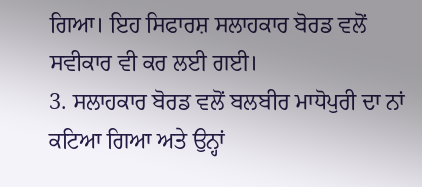ਗਿਆ। ਇਹ ਸਿਫਾਰਸ਼ ਸਲਾਹਕਾਰ ਬੋਰਡ ਵਲੋਂ ਸਵੀਕਾਰ ਵੀ ਕਰ ਲਈ ਗਈ।
3. ਸਲਾਹਕਾਰ ਬੋਰਡ ਵਲੋਂ ਬਲਬੀਰ ਮਾਧੋਪੁਰੀ ਦਾ ਨਾਂ ਕਟਿਆ ਗਿਆ ਅਤੇ ਉਨ੍ਹਾਂ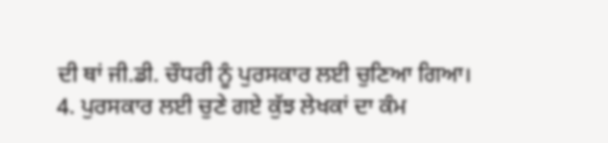ਦੀ ਥਾਂ ਜੀ.ਡੀ. ਚੌਧਰੀ ਨੂੰ ਪੁਰਸਕਾਰ ਲਈ ਚੁਣਿਆ ਗਿਆ।
4. ਪੁਰਸਕਾਰ ਲਈ ਚੁਣੇ ਗਏ ਕੁੱਝ ਲੇਖਕਾਂ ਦਾ ਕੰਮ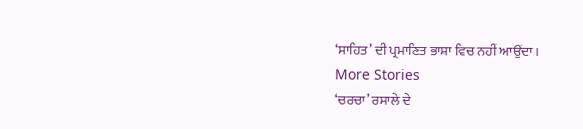‘ਸਾਹਿਤ’ ਦੀ ਪ੍ਰਮਾਣਿਤ ਭਾਸ਼ਾ ਵਿਚ ਨਹੀਂ ਆਉਂਦਾ।
More Stories
‘ਚਰਚਾ’ ਰਸਾਲੇ ਦੇ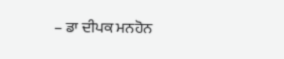– ਡਾ ਦੀਪਕ ਮਨਹੋਨ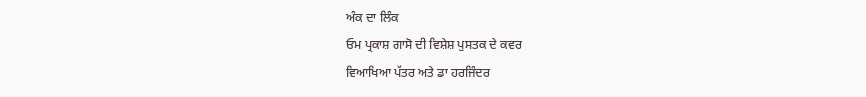ਅੰਕ ਦਾ ਲਿੰਕ
ਓਮ ਪ੍ਰਕਾਸ਼ ਗਾਸੋ ਦੀ ਵਿਸ਼ੇਸ਼ ਪੁਸਤਕ ਦੇ ਕਵਰ
ਵਿਆਖਿਆ ਪੱਤਰ ਅਤੇ ਡਾ ਹਰਜਿੰਦਰ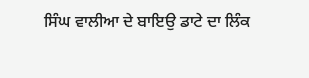ਸਿੰਘ ਵਾਲੀਆ ਦੇ ਬਾਇਉ ਡਾਟੇ ਦਾ ਲਿੰਕ